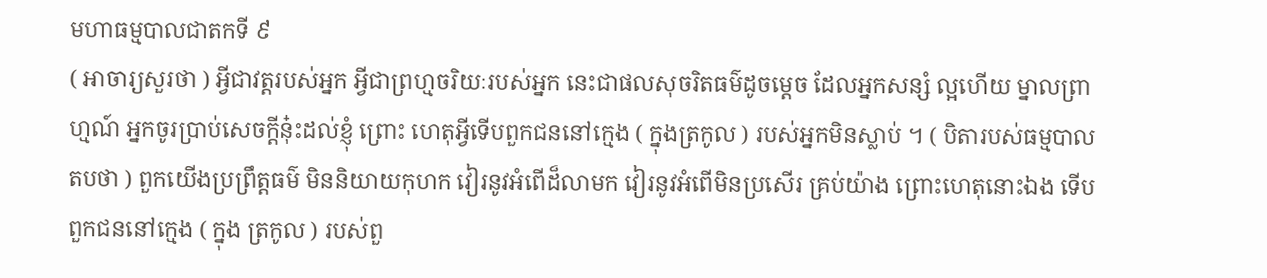មហាធម្មបាលជាតកទី ៩
( អាចារ្យសួរថា ) អ្វីជាវត្តរបស់អ្នក អ្វីជាព្រហ្មចរិយៈរបស់អ្នក នេះជាផលសុចរិតធម៌ដូចម្តេច ដែលអ្នកសន្សំ ល្អហើយ ម្នាលព្រាហ្មណ៍ អ្នកចូរប្រាប់សេចក្តីនុ៎ះដល់ខ្ញុំ ព្រោះ ហេតុអ្វីទើបពួកជននៅក្មេង ( ក្នុងត្រកូល ) របស់អ្នកមិនស្លាប់ ។ ( បិតារបស់ធម្មបាលតបថា ) ពួកយើងប្រព្រឹត្តធម៌ មិននិយាយកុហក វៀរនូវអំពើដ៏លាមក វៀរនូវអំពើមិនប្រសើរ គ្រប់យ៉ាង ព្រោះហេតុនោះឯង ទើបពួកជននៅក្មេង ( ក្នុង ត្រកូល ) របស់ពួ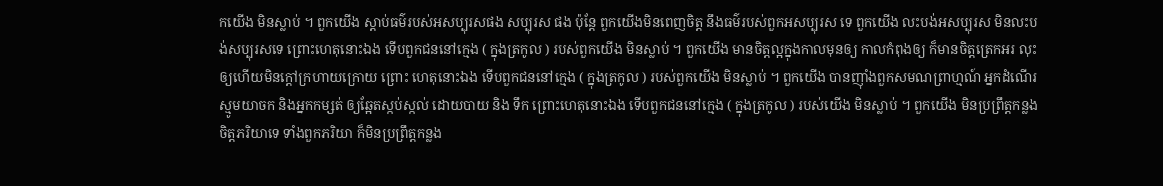កយើង មិនស្លាប់ ។ ពួកយើង ស្តាប់ធម៌របស់អសប្បុរសផង សប្បុរស ផង ប៉ុន្តែ ពួកយើងមិនពេញចិត្ត នឹងធម៌របស់ពួកអសប្បុរស ទេ ពួកយើង លះបង់អសប្បុរស មិនលះបង់សប្បុរសទេ ព្រោះហេតុនោះឯង ទើបពួកជននៅក្មេង ( ក្នុងត្រកូល ) របស់ពួកយើង មិនស្លាប់ ។ ពួកយើង មានចិត្តល្អក្នុងកាលមុនឲ្យ កាលកំពុងឲ្យ ក៏មានចិត្តត្រេកអរ លុះឲ្យហើយមិនក្តៅក្រហាយក្រោយ ព្រោះ ហេតុនោះឯង ទើបពួកជននៅក្មេង ( ក្នុងត្រកូល ) របស់ពួកយើង មិនស្លាប់ ។ ពួកយើង បានញ៉ាំងពួកសមណព្រាហ្មណ៍ អ្នកដំណើរ ស្មូមយាចក និងអ្នកកម្សត់ ឲ្យឆ្អែតស្កប់ស្កល់ ដោយបាយ និង ទឹក ព្រោះហេតុនោះឯង ទើបពួកជននៅក្មេង ( ក្នុងត្រកូល ) របស់យើង មិនស្លាប់ ។ ពួកយើង មិនប្រព្រឹត្តកន្លងចិត្តភរិយាទេ ទាំងពួកភរិយា ក៏មិនប្រព្រឹត្តកន្លង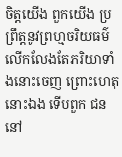ចិត្តយើង ពួកយើង ប្រព្រឹត្តនូវព្រហ្មចរិយធម៌ លើកលែងតែភរិយាទាំងនោះចេញ ព្រោះហេតុនោះឯង ទើបពួក ជននៅ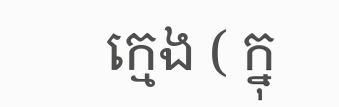ក្មេង ( ក្នុ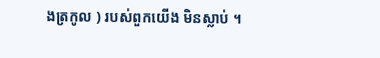ងត្រកូល ) របស់ពួកយើង មិនស្លាប់ ។